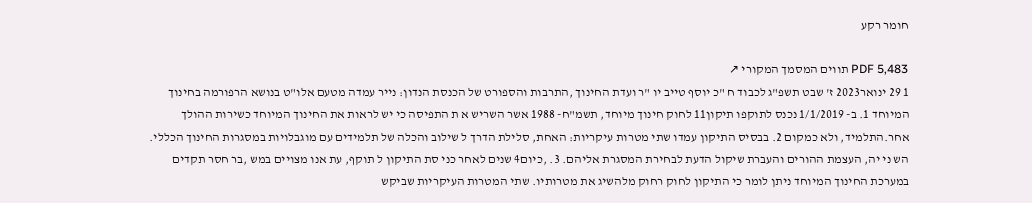חומר רקע

PDF 5,483 תווים המסמך המקורי ↗
1 29 ינואר2023 ז' שבט תשפ"ג לכבוד ח "כ יוסף טייב יו "ר ועדת החינוך ,התרבות והספורט של הכנסת הנדון: נייר עמדה מטעם אלו"ט בנושא הרפורמה בחינוך המיוחד 1. ב- 1/1/2019 נכנס לתוקפו תיקון11 לחוק חינוך מיוחד, תשמ"ח- 1988 אשר השריש א ת התפיסה כי יש לראות את החינוך המיוחד כשירות ההולך אחר.התלמיד, ולא כמקום 2. בבסיס התיקון עמדו שתי מטרות עיקריות: האחת, סלילת הדרך ל שילוב והכלה של תלמידים עם מוגבלויות במסגרות החינוך הכללי. הש ני יה, העצמת ההורים והעברת שיקול הדעת לבחירת המסגרת אליהם. 3. ,כיום4 שנים לאחר כני סת התיקון ל תוקף, עת אנו מצויים במש ,בר חסר תקדים במערכת החינוך המיוחד ניתן לומר כי התיקון לחוק רחוק מלהשיג את מטרותיו. שתי המטרות העיקריות שביקש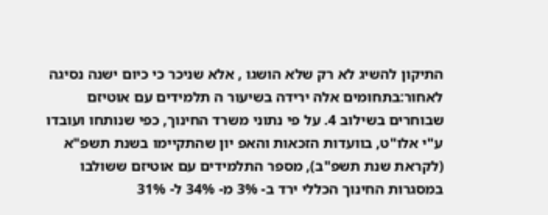התיקון להשיג לא רק שלא הושגו , אלא שניכר כי כיום ישנה נסיגה לאחור:בתחומים אלה ירידה בשיעור ה תלמידים עם אוטיזם שבוחרים בשילוב 4. על פי נתוני משרד החינוך, כפי שנותחו ועובדו ע"י אלו"ט, בוועדות הזכאות והאפ יון שהתקיימו בשנת תשפ"א (לקראת שנת תשפ"ב), מספר התלמידים עם אוטיזם ששולבו במסגרות החינוך הכללי ירד ב- 3% מ- 34% ל- 31%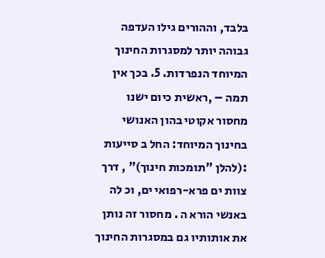בלבד, וההורים גילו העדפה גבוהה יותר למסגרות החינוך המיוחד הנפרדות. 5. בכך אין תמה – ,ראשית כיום ישנו מחסור אקוטי בהון האנושי בחינוך המיוחד: החל ב סייעות :(להלן "תומכות חינוך)" , דרך צוות ים פרא-רפואי ים, וכ לה באנשי הורא ה . מחסור זה נותן את אותותיו גם במסגרות החינוך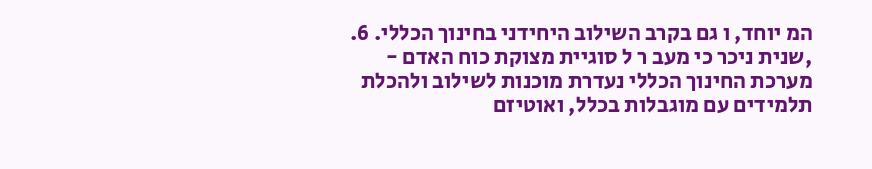המ יוחד, ו גם בקרב השילוב היחידני בחינוך הכללי. 6. ,שנית ניכר כי מעב ר ל סוגיית מצוקת כוח האדם - מערכת החינוך הכללי נעדרת מוכנות לשילוב ולהכלת תלמידים עם מוגבלות בכלל, ואוטיזם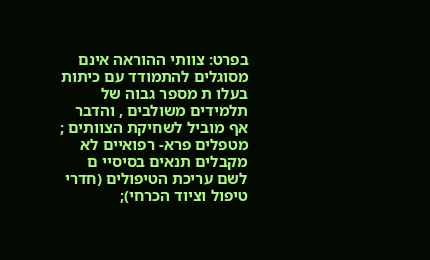בפרט: צוותי ההוראה אינם מסוגלים להתמודד עם כיתות בעלו ת מספר גבוה של תלמידים משולבים , והדבר אף מוביל לשחיקת הצוותים ; מטפלים פרא- רפואיים לא מקבלים תנאים בסיסיי ם לשם עריכת הטיפולים (חדרי טיפול וציוד הכרחי);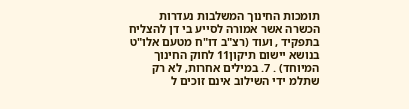תומכות החינוך המשלבות נעדרות הכשרה אשר אמורה לסייע בי דן להצליח בתפקיד , ועוד (רצ"ב דו"ח מטעם אלו"ט בנושא יישום תיקון11 לחוק החינוך המיוחד) . 7. במילים אחרות, לא רק שתלמ ידי השילוב אינם זוכים ל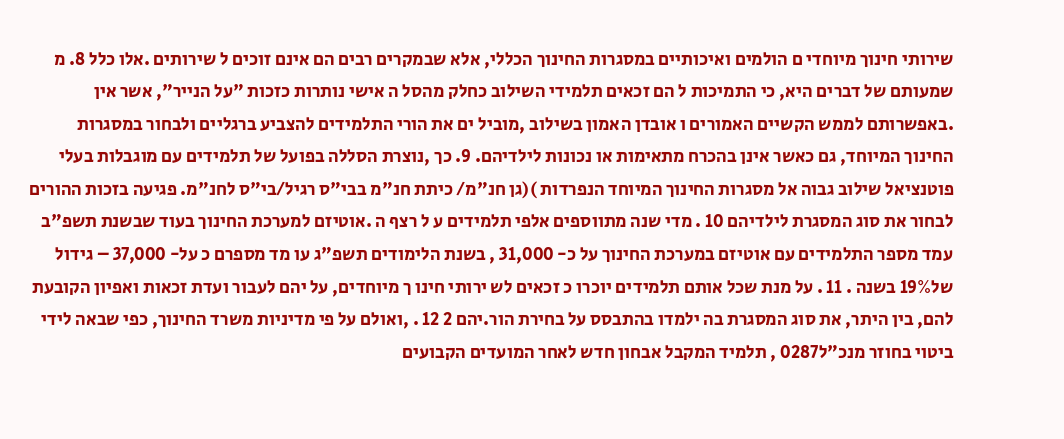שירותי חינוך מיוחדי ם הולמים ואיכותיים במסגרות החינוך הכללי, אלא שבמקרים רבים הם אינם זוכים ל שירותים .אלו כלל 8. מ שמעותם של דברים היא, כי התמיכות ל הם זכאים תלמידי השילוב כחלק מהסל ה אישי נותרות כזכות "על הנייר", אשר אין .באפשרותם לממש הקשיים האמורים ו אובדן האמון בשילוב ,מוביל ים את הורי התלמידים להצביע ברגליים ולבחור במסגרות החינוך המיוחד, גם כאשר אינן בהכרח מתאימות או נכונות לילדיהם. 9. כך ,נוצרת הסללה בפועל של תלמידים עם מוגבלות בעלי פוטנציאל שילוב גבוה אל מסגרות החינוך המיוחד הנפרדות )(גן חנ"מ/ כיתת חנ"מ בבי"ס רגיל/בי"ס לחנ"מ. פגיעה בזכות ההורים לבחור את סוג המסגרת לילדיהם 10 . מדי שנה מתווספים אלפי תלמידים ע ל רצף ה .אוטיזם למערכת החינוך בעוד שבשנת תשפ"ב עמד מספר התלמידים עם אוטיזם במערכת החינוך על כ- 31,000 , בשנת הלימודים תשפ"ג עו מד מספרם כ על- 37,000 – גידול של19% בשנה . 11 . על מנת שכל אותם תלמידים יוכרו כ זכאים לש ירותי חינו ך מיוחדים, על יהם לעבור ועדת זכאות ואפיון הקובעת להם, בין היתר, את סוג המסגרת בה ילמדו בהתבסס על בחירת הור.יהם 2 12 . ,ואולם על פי מדיניות משרד החינוך, כפי שבאה לידי ביטוי בחוזר מנכ"ל0287 , תלמיד המקבל אבחון חדש לאחר המועדים הקבועים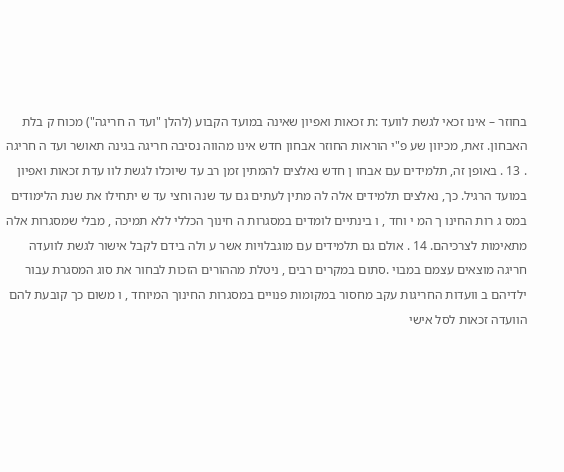בחוזר – אינו זכאי לגשת לוועד :ת זכאות ואפיון שאינה במועד הקבוע (להלן "ועד ה חריגה") מכוח ק בלת האבחון. זאת, מכיוון שע פ"י הוראות החוזר אבחון חדש אינו מהווה נסיבה חריגה בגינה תאושר ועד ה חריגה . 13 . באופן זה, תלמידים עם אבחו ן חדש נאלצים להמתין זמן רב עד שיוכלו לגשת לוו עדת זכאות ואפיון במועד הרגיל. כך, נאלצים תלמידים אלה לה מתין לעתים גם עד שנה וחצי עד ש יתחילו את שנת הלימודים במס ג רות החינו ך המ י וחד , ו בינתיים לומדים במסגרות ה חינוך הכללי ללא תמיכה , מבלי שמסגרות אלה מתאימות לצרכיהם. 14 . אולם גם תלמידים עם מוגבלויות אשר ע ולה בידם לקבל אישור לגשת לוועדה חריגה מוצאים עצמם במבוי .סתום במקרים רבים , ניטלת מההורים הזכות לבחור את סוג המסגרת עבור ילדיהם ב וועדות החריגות עקב מחסור במקומות פנויים במסגרות החינוך המיוחד , ו משום כך קובעת להם הוועדה זכאות לסל אישי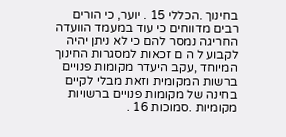בחינוך .הכללי 15 . יוער, כי הורים רבים מדווחים כי עוד במעמד הוועדה החריגה נמסר להם כי לא ניתן יהיה לקבוע ל ה ם זכאות למסגרות החינוך המיוחד ,עקב היעדר מקומות פנויים ברשות המקומית וזאת מבלי לקיים בחינה של מקומות פנויים ברשויות מקומיות .סמוכות 16 .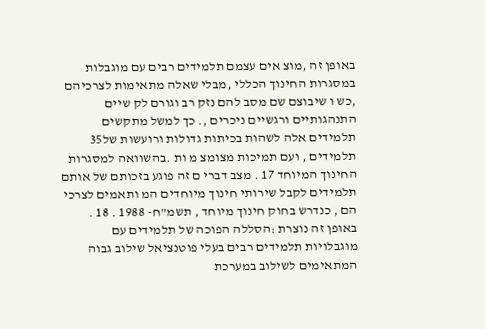באופן זה ,מוצ אים עצמם תלמידים רבים עם מוגבלות במסגרות החינוך הכללי ,מבלי שאלה מתאימות לצרכיהם ,כש ו שיבוצם שם מסב להם נזק רב וגורם לק שיים התנהגותיים ורגשיים ניכרים ,. כך למשל מתקשים תלמידים אלה לשהות בכיתות גדולות ורועשות של35 תלמידים , ועם תמיכות מצומצ מ ות .בהשוואה למסגרות החינוך המיוחד 17 . מצב דברי ם זה פוגע בזכותם של אותם תלמידים לקבל שירותי חינוך מיוחדים המ ותאמים לצרכי הם , כנדרש בחוק חינוך מיוחד , תשמ"ח- 1988 . 18 . באופן זה נוצרת :הסללה הפוכה של תלמידים עם מוגבלויות תלמידים רבים בעלי פוטנציאל שילוב גבוה המתאימים לשילוב במערכת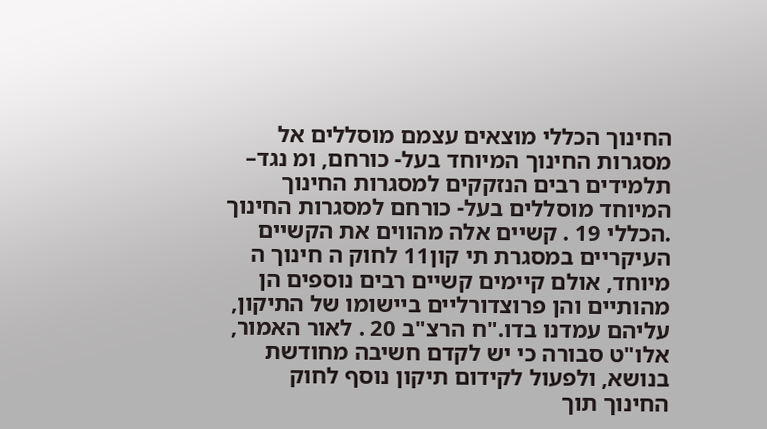החינוך הכללי מוצאים עצמם מוסללים אל מסגרות החינוך המיוחד בעל- כורחם, ומ נגד– תלמידים רבים הנזקקים למסגרות החינוך המיוחד מוסללים בעל- כורחם למסגרות החינוך .הכללי 19 . קשיים אלה מהווים את הקשיים העיקריים במסגרת תי קון11 לחוק ה חינוך ה מיוחד, אולם קיימים קשיים רבים נוספים הן מהותיים והן פרוצדורליים ביישומו של התיקון, עליהם עמדנו בדו."ח הרצ"ב 20 . לאור האמור, אלו"ט סבורה כי יש לקדם חשיבה מחודשת בנושא, ולפעול לקידום תיקון נוסף לחוק החינוך תוך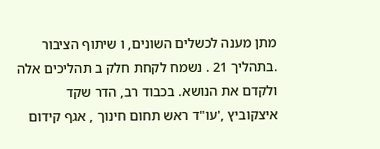מתן מענה לכשלים השונים, ו שיתוף הציבור .בתהליך 21 . נשמח לקחת חלק ב תהליכים אלה ולקדם את הנושא. בכבוד רב, הדר שקד איצקוביץ ,'עו"ד ראש תחום חינוך , אגף קידום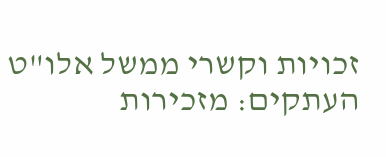זכויות וקשרי ממשל אלו"ט העתקים: מזכירות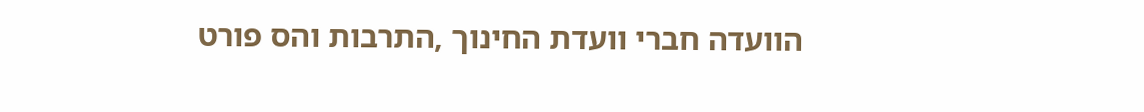הוועדה חברי וועדת החינוך ,התרבות והס פורט